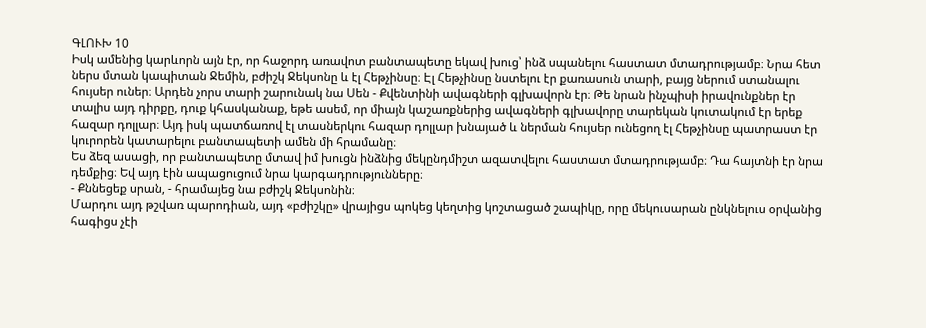ԳԼՈՒԽ 10
Իսկ ամենից կարևորն այն էր, որ հաջորդ առավոտ բանտապետը եկավ խուց՝ ինձ սպանելու հաստատ մտադրությամբ։ Նրա հետ ներս մտան կապիտան Ջեմին, բժիշկ Ջեկսոնը և էլ Հեթչինսը։ Էլ Հեթչինսը նստելու էր քառասուն տարի, բայց ներում ստանալու հույսեր ուներ։ Արդեն չորս տարի շարունակ նա Սեն - Քվենտինի ավագների գլխավորն էր։ Թե նրան ինչպիսի իրավունքներ էր տալիս այդ դիրքը, դուք կհասկանաք, եթե ասեմ, որ միայն կաշառքներից ավագների գլխավորը տարեկան կուտակում էր երեք հազար դոլլար։ Այդ իսկ պատճառով էլ տասներկու հազար դոլլար խնայած և ներման հույսեր ունեցող էլ Հեթչինսը պատրաստ էր կուրորեն կատարելու բանտապետի ամեն մի հրամանը։
Ես ձեզ ասացի, որ բանտապետը մտավ իմ խուցն ինձնից մեկընդմիշտ ազատվելու հաստատ մտադրությամբ։ Դա հայտնի էր նրա դեմքից։ Եվ այդ էին ապացուցում նրա կարգադրությունները։
- Քննեցեք սրան, - հրամայեց նա բժիշկ Ջեկսոնին։
Մարդու այդ թշվառ պարոդիան, այդ «բժիշկը» վրայիցս պոկեց կեղտից կոշտացած շապիկը, որը մեկուսարան ընկնելուս օրվանից հագիցս չէի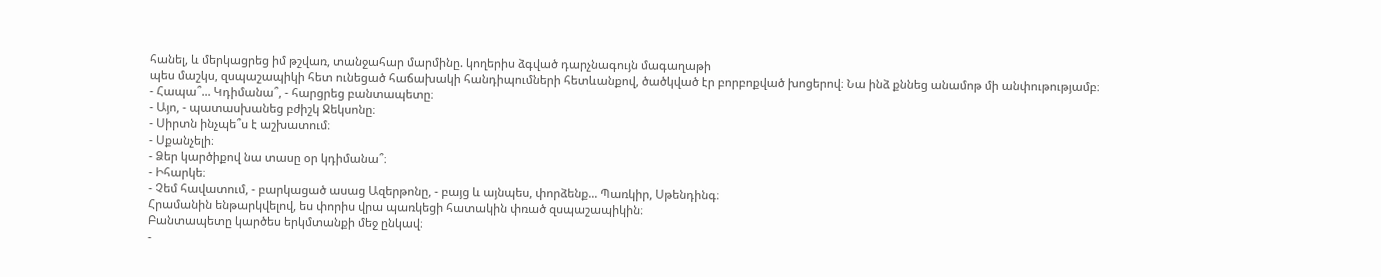հանել, և մերկացրեց իմ թշվառ, տանջահար մարմինը. կողերիս ձգված դարչնագույն մագաղաթի
պես մաշկս, զսպաշապիկի հետ ունեցած հաճախակի հանդիպումների հետևանքով, ծածկված էր բորբոքված խոցերով։ Նա ինձ քննեց անամոթ մի անփութությամբ։
- Հապա՞... Կդիմանա՞, - հարցրեց բանտապետը։
- Այո, - պատասխանեց բժիշկ Ջեկսոնը։
- Սիրտն ինչպե՞ս է աշխատում։
- Սքանչելի։
- Ձեր կարծիքով նա տասը օր կդիմանա՞։
- Իհարկե։
- Չեմ հավատում, - բարկացած ասաց Ազերթոնը, - բայց և այնպես, փորձենք... Պառկիր, Սթենդինգ։
Հրամանին ենթարկվելով, ես փորիս վրա պառկեցի հատակին փռած զսպաշապիկին։
Բանտապետը կարծես երկմտանքի մեջ ընկավ։
-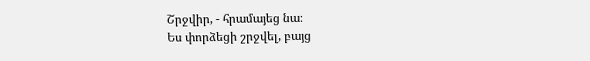Շրջվիր, - հրամայեց նա։
Ես փորձեցի շրջվել, բայց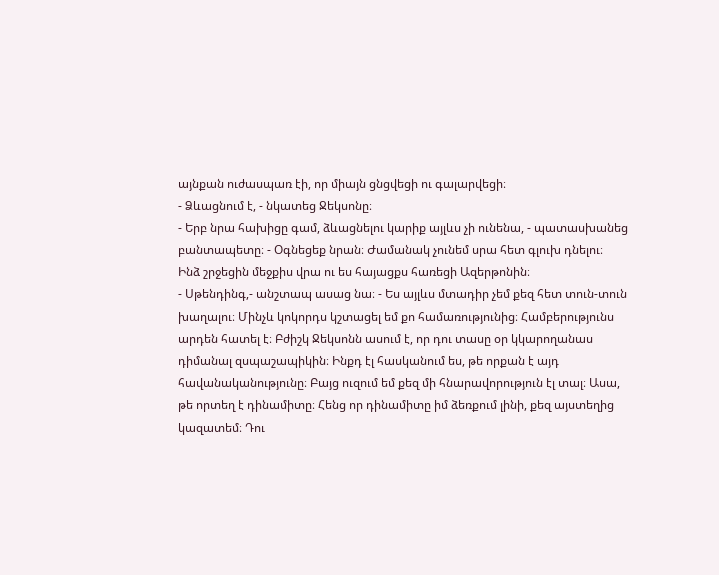այնքան ուժասպառ էի, որ միայն ցնցվեցի ու գալարվեցի։
- Ձևացնում է, - նկատեց Ջեկսոնը։
- Երբ նրա հախիցը գամ, ձևացնելու կարիք այլևս չի ունենա, - պատասխանեց բանտապետը։ - Օգնեցեք նրան։ Ժամանակ չունեմ սրա հետ գլուխ դնելու։
Ինձ շրջեցին մեջքիս վրա ու ես հայացքս հառեցի Ազերթոնին։
- Սթենդինգ,- անշտապ ասաց նա։ - Ես այլևս մտադիր չեմ քեզ հետ տուն-տուն խաղալու։ Մինչև կոկորդս կշտացել եմ քո համառությունից։ Համբերությունս արդեն հատել է։ Բժիշկ Ջեկսոնն ասում է, որ դու տասը օր կկարողանաս դիմանալ զսպաշապիկին։ Ինքդ էլ հասկանում ես, թե որքան է այդ հավանականությունը։ Բայց ուզում եմ քեզ մի հնարավորություն էլ տալ։ Ասա, թե որտեղ է դինամիտը։ Հենց որ դինամիտը իմ ձեռքում լինի, քեզ այստեղից կազատեմ։ Դու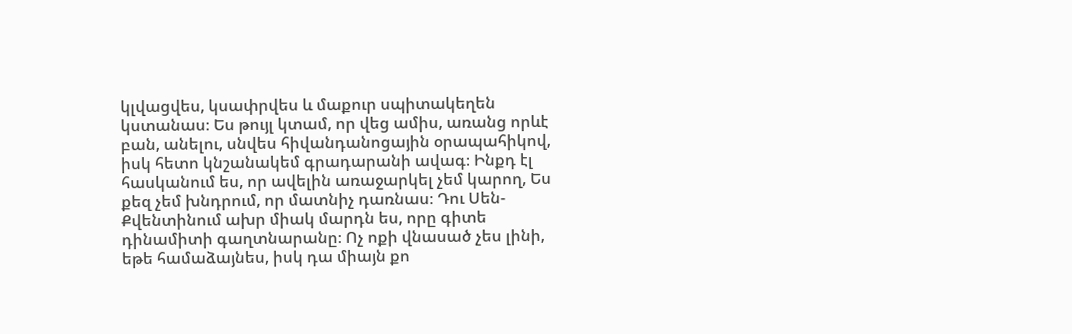կլվացվես, կսափրվես և մաքուր սպիտակեղեն կստանաս։ Ես թույլ կտամ, որ վեց ամիս, առանց որևէ բան, անելու, սնվես հիվանդանոցային օրապահիկով, իսկ հետո կնշանակեմ գրադարանի ավագ։ Ինքդ էլ հասկանում ես, որ ավելին առաջարկել չեմ կարող, Ես քեզ չեմ խնդրում, որ մատնիչ դառնաս։ Դու Սեն-Քվենտինում ախր միակ մարդն ես, որը գիտե դինամիտի գաղտնարանը։ Ոչ ոքի վնասած չես լինի, եթե համաձայնես, իսկ դա միայն քո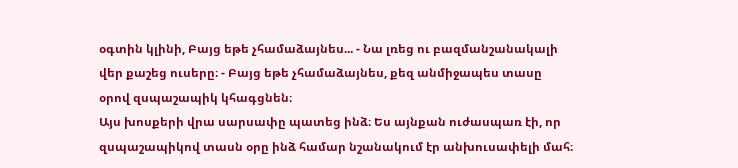օգտին կլինի, Բայց եթե չհամաձայնես... - Նա լռեց ու բազմանշանակալի վեր քաշեց ուսերը։ - Բայց եթե չհամաձայնես, քեզ անմիջապես տասը օրով զսպաշապիկ կհագցնեն։
Այս խոսքերի վրա սարսափը պատեց ինձ։ Ես այնքան ուժասպառ էի, որ զսպաշապիկով տասն օրը ինձ համար նշանակում էր անխուսափելի մահ։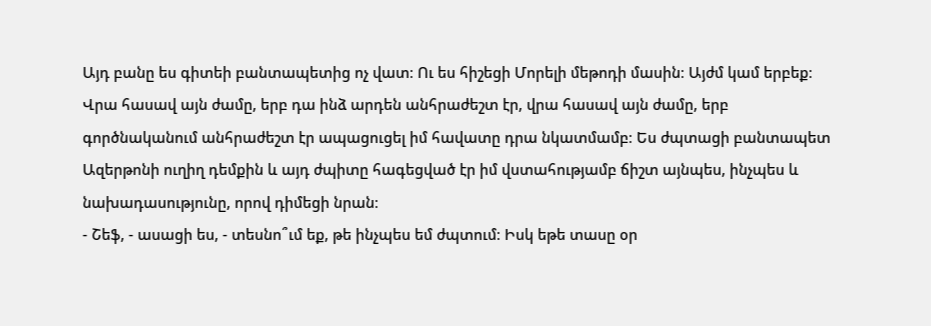Այդ բանը ես գիտեի բանտապետից ոչ վատ։ Ու ես հիշեցի Մորելի մեթոդի մասին։ Այժմ կամ երբեք։ Վրա հասավ այն ժամը, երբ դա ինձ արդեն անհրաժեշտ էր, վրա հասավ այն ժամը, երբ գործնականում անհրաժեշտ էր ապացուցել իմ հավատը դրա նկատմամբ։ Ես ժպտացի բանտապետ Ազերթոնի ուղիղ դեմքին և այդ ժպիտը հագեցված էր իմ վստահությամբ ճիշտ այնպես, ինչպես և նախադասությունը, որով դիմեցի նրան։
- Շեֆ, - ասացի ես, - տեսնո՞ւմ եք, թե ինչպես եմ ժպտում։ Իսկ եթե տասը օր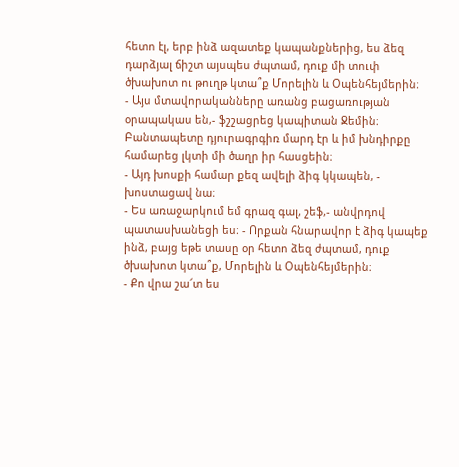հետո էլ, երբ ինձ ազատեք կապանքներից, ես ձեզ դարձյալ ճիշտ այսպես ժպտամ, դուք մի տուփ ծխախոտ ու թուղթ կտա՞ք Մորելին և Օպենհեյմերին։
- Այս մտավորականները առանց բացառության օրապակաս են,- ֆշշացրեց կապիտան Ջեմին։
Բանտապետը դյուրագրգիռ մարդ էր և իմ խնդիրքը համարեց լկտի մի ծաղր իր հասցեին։
- Այդ խոսքի համար քեզ ավելի ձիգ կկապեն, - խոստացավ նա։
- Ես առաջարկում եմ գրազ գալ, շեֆ,- անվրդով պատասխանեցի ես։ - Որքան հնարավոր է ձիգ կապեք ինձ, բայց եթե տասը օր հետո ձեզ ժպտամ, դուք ծխախոտ կտա՞ք, Մորելին և Օպենհեյմերին։
- Քո վրա շա՜տ ես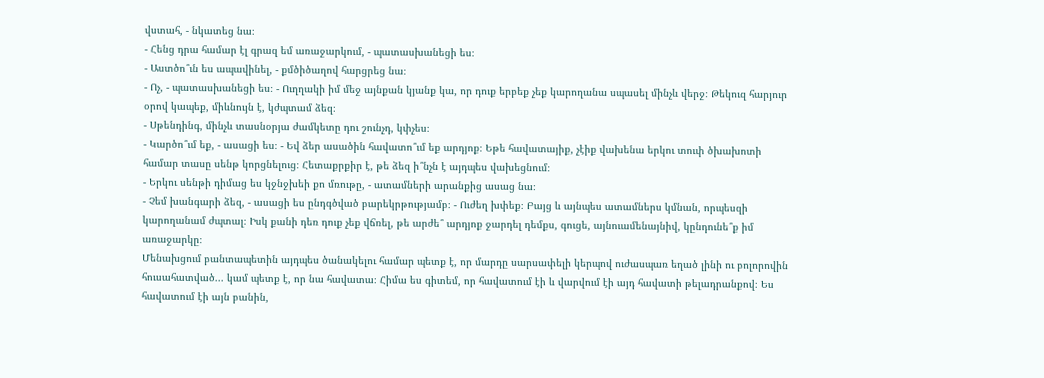վստահ, - նկատեց նա։
- Հենց դրա համար էլ գրազ եմ առաջարկում, - պատասխանեցի ես։
- Աստծո՞ւն ես ապավինել, - քմծիծաղով հարցրեց նա։
- Ոչ, - պատասխանեցի ես։ - Ուղղակի իմ մեջ այնքան կյանք կա, որ դուք երբեք չեք կարողանա սպասել մինչև վերջ։ Թեկուզ հարյուր օրով կապեք, միևնույն է, կժպտամ ձեզ։
- Սթենդինգ, մինչև տասնօրյա ժամկետը դու շունչդ, կփչես։
- Կարծո՞ւմ եք, - ասացի ես։ - Եվ ձեր ասածին հավատո՞ւմ եք արդյոք։ Եթե հավատայիք, չէիք վախենա երկու տուփ ծխախոտի համար տասը սենթ կորցնելուց։ Հետաքրքիր է, թե ձեզ ի՞նչն է այդպես վախեցնում։
- Երկու սենթի դիմաց ես կջնջխեի քո մռութը, - ատամների արանքից ասաց նա։
- Չեմ խանգարի ձեզ, - ասացի ես ընդգծված բարեկրթությամբ։ - Ուժեղ խփեք։ Բայց և այնպես ատամներս կմնան, որպեսզի կարողանամ ժպտալ։ Իսկ քանի դեռ դուք չեք վճռել, թե արժե՞ արդյոք ջարդել դեմքս, գուցե, այնուամենայնիվ, կընդունե՞ք իմ առաջարկը։
Մենախցում բանտապետին այդպես ծանակելու համար պետք է, որ մարդը սարսափելի կերպով ուժասպառ եղած լինի ու բոլորովին հուսահատված... կամ պետք է, որ նա հավատա։ Հիմա ես գիտեմ, որ հավատում էի և վարվում էի այդ հավատի թելադրանքով։ Ես հավատում էի այն բանին,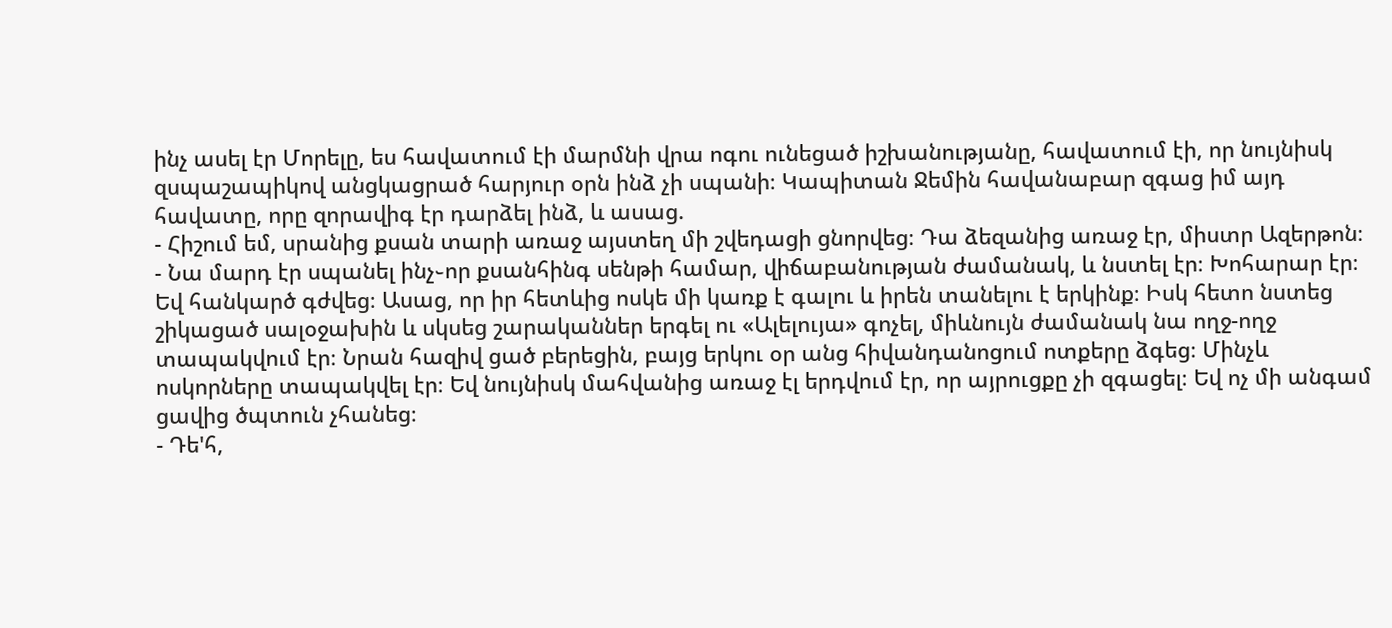ինչ ասել էր Մորելը, ես հավատում էի մարմնի վրա ոգու ունեցած իշխանությանը, հավատում էի, որ նույնիսկ զսպաշապիկով անցկացրած հարյուր օրն ինձ չի սպանի։ Կապիտան Ջեմին հավանաբար զգաց իմ այդ հավատը, որը զորավիգ էր դարձել ինձ, և ասաց.
- Հիշում եմ, սրանից քսան տարի առաջ այստեղ մի շվեդացի ցնորվեց։ Դա ձեզանից առաջ էր, միստր Ազերթոն։
- Նա մարդ էր սպանել ինչ֊որ քսանհինգ սենթի համար, վիճաբանության ժամանակ, և նստել էր։ Խոհարար էր։ Եվ հանկարծ գժվեց։ Ասաց, որ իր հետևից ոսկե մի կառք է գալու և իրեն տանելու է երկինք։ Իսկ հետո նստեց շիկացած սալօջախին և սկսեց շարականներ երգել ու «Ալելույա» գոչել, միևնույն ժամանակ նա ողջ-ողջ տապակվում էր։ Նրան հազիվ ցած բերեցին, բայց երկու օր անց հիվանդանոցում ոտքերը ձգեց։ Մինչև ոսկորները տապակվել էր։ Եվ նույնիսկ մահվանից առաջ էլ երդվում էր, որ այրուցքը չի զգացել։ Եվ ոչ մի անգամ ցավից ծպտուն չհանեց։
- Դե'հ,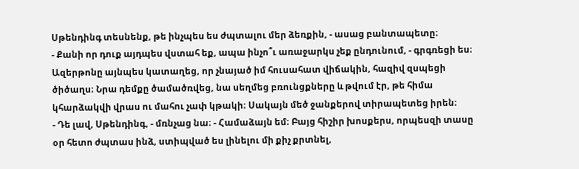Սթենդինգ տեսնենք, թե ինչպես ես ժպտալու մեր ձեռքին, - ասաց բանտապետը։
- Քանի որ դուք այդպես վստահ եք, ապա ինչո՞ւ առաջարկս չեք ընդունում, - գրգռեցի ես։
Ազերթոնը այնպես կատաղեց, որ չնայած իմ հուսահատ վիճակին, հազիվ զսպեցի ծիծաղս։ Նրա դեմքը ծամածռվեց, նա սեղմեց բռունցքները և թվում էր, թե հիմա կհարձակվի վրաս ու մահու չափ կթակի։ Սակայն մեծ ջանքերով տիրապետեց իրեն։
- Դե լավ, Սթենդինգ, - մռնչաց նա։ - Համաձայն եմ։ Բայց հիշիր խոսքերս, որպեսզի տասը օր հետո ժպտաս ինձ, ստիպված ես լինելու մի քիչ քրտնել,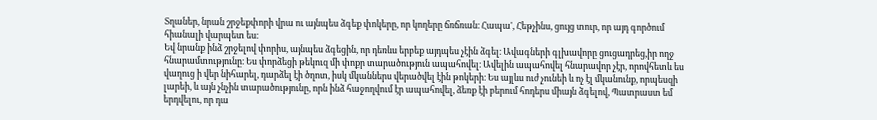Տղաներ, նրան շրջեքփորի վրա ու այնպես ձգեք փոկերը, որ կողերը ճռճռան։ Հապա', Հեթչինս, ցույց տուր, որ այդ գործում հիանալի վարպետ ես։
Եվ նրանք ինձ շրջելով փորիս, այնպես ձգեցին, որ դեռևս երբեք այդպես չէին ձգել։ Ավագների գլխավորը ցուցադրեց,իր ողջ հնարամտությունը։ Ես փորձեցի թեկուզ մի փոքր տարածություն ապահովել։ Ավելին ապահովել հնարավոր չէր, որովհետև ես վաղուց ի վեր նիհարել, դարձել էի ծղոտ, իսկ մկաններս վերածվել էին թոկերի։ Ես այլևս ուժ չունեի և ոչ էլ մկանունք, որպեսզի լարեի, և այն չնչին տարածությունը, որն ինձ հաջողվում էր ապահովել, ձեռք էի բերում հոդերս միայն ձգելով, Պատրաստ եմ երդվելու, որ դա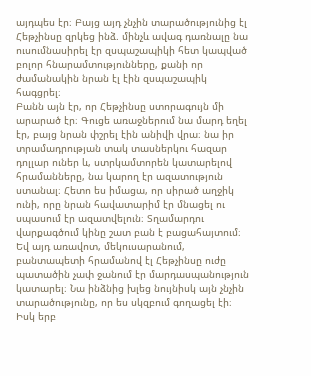այդպես էր։ Բայց այդ չնչին տարածությունից էլ Հեթչինսը զրկեց ինձ. մինչև ավագ դառնալը նա ուսումնասիրել էր զսպաշապիկի հետ կապված բոլոր հնարամտությունները, քանի որ ժամանակին նրան էլ էին զսպաշապիկ հագցրել։
Բանն այն էր, որ Հեթչինսը ստորագույն մի արարած էր։ Գուցե առաջներում նա մարդ եղել էր, բայց նրան փշրել էին անիվի վրա։ նա իր տրամադրության տակ տասներկու հազար դոլլար ուներ և, ստրկամտորեն կատարելով հրամանները, նա կարող էր ազատություն ստանալ։ Հետո ես իմացա, որ սիրած աղջիկ ունի, որը նրան հավատարիմ էր մնացել ու սպասում էր ազատվելուն։ Տղամարդու վարքագծում կինը շատ բան է բացահայտում։
Եվ այդ առավոտ, մեկուսարանում, բանտապետի հրամանով էլ Հեթչինսը ուժը պատածին չափ ջանում էր մարդասպանություն կատարել։ Նա ինձնից խլեց նույնիսկ այն չնչին տարածությունը, որ ես սկզբում գողացել էի։ Իսկ երբ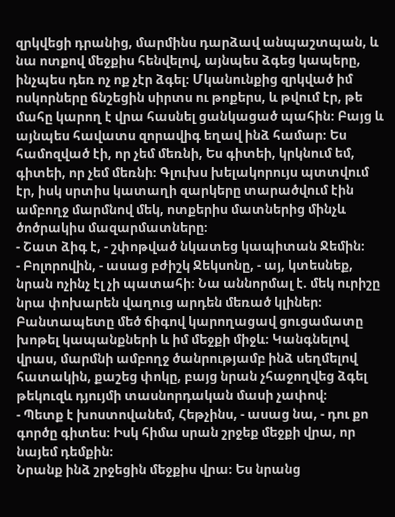զրկվեցի դրանից, մարմինս դարձավ անպաշտպան, և նա ոտքով մեջքիս հենվելով, այնպես ձգեց կապերը, ինչպես դեռ ոչ ոք չէր ձգել։ Մկանունքից զրկված իմ ոսկորները ճնշեցին սիրտս ու թոքերս, և թվում էր, թե մահը կարող է վրա հասնել ցանկացած պահին։ Բայց և այնպես հավատս զորավիգ եղավ ինձ համար։ Ես համոզված էի, որ չեմ մեռնի, Ես գիտեի, կրկնում եմ, գիտեի, որ չեմ մեռնի։ Գլուխս խելակորույս պտտվում էր, իսկ սրտիս կատաղի զարկերը տարածվում էին ամբողջ մարմնով մեկ, ոտքերիս մատներից մինչև ծոծրակիս մազարմատները։
- Շատ ձիգ է, - շփոթված նկատեց կապիտան Ջեմին։
- Բոլորովին, - ասաց բժիշկ Ջեկսոնը, - այ, կտեսնեք, նրան ոչինչ էլ չի պատահի։ Նա աննորմալ է. մեկ ուրիշը նրա փոխարեն վաղուց արդեն մեռած կլիներ։
Բանտապետը մեծ ճիգով կարողացավ ցուցամատը խոթել կապանքների և իմ մեջքի միջև։ Կանգնելով վրաս, մարմնի ամբողջ ծանրությամբ ինձ սեղմելով հատակին, քաշեց փոկը, բայց նրան չհաջողվեց ձգել թեկուզև դյույմի տասնորդական մասի չափով։
- Պետք է խոստովանեմ, Հեթչինս, - ասաց նա, - դու քո գործը գիտես։ Իսկ հիմա սրան շրջեք մեջքի վրա, որ նայեմ դեմքին։
Նրանք ինձ շրջեցին մեջքիս վրա։ Ես նրանց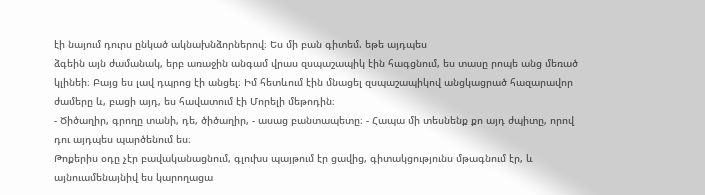էի նայում դուրս ընկած ակնախնձորներով։ Ես մի բան գիտեմ. եթե այդպես
ձգեին այն ժամանակ, երբ առաջին անգամ վրաս զսպաշապիկ էին հագցնում, ես տասը րոպե անց մեռած կլինեի։ Բայց ես լավ դպրոց էի անցել։ Իմ հետևում էին մնացել զսպաշապիկով անցկացրած հազարավոր ժամերը և, բացի այդ, ես հավատում էի Մորելի մեթոդին։
- Ծիծաղիր, գրողը տանի, դե, ծիծաղիր, - ասաց բանտապետը։ - Հապա մի տեսնենք քո այդ ժպիտը, որով դու այդպես պարծենում ես։
Թոքերիս օդը չէր բավականացնում, գլուխս պայթում էր ցավից, գիտակցությունս մթագնում էր, և այնուամենայնիվ ես կարողացա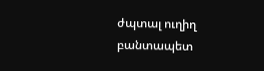ժպտալ ուղիղ բանտապետ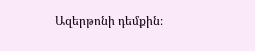Ազերթոնի դեմքին։